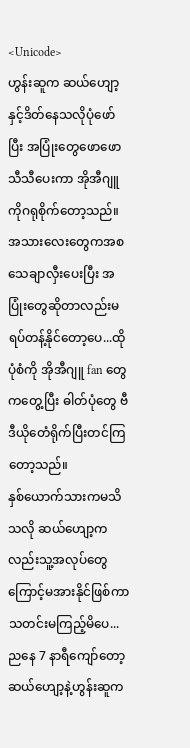<Unicode>
ဟွန်းဆူက ဆယ်ဟျော့နှင့်ဒိတ်နေသလိုပုံဖော်ပြီး အပြုံးတွေဖောဖောသီသီပေးကာ အိုအီဂျူကိုဂရုစိုက်တော့သည်။အသားလေးတွေကအစသေချာလှီးပေးပြီး အပြုံးတွေဆိုတာလည်းမရပ်တန့်နိုင်တော့ပေ...ထိုပုံစံကို အိုအီဂျူ fan တွေကတွေ့ပြီး ဓါတ်ပုံတွေ ဗီဒီယိုတေံရိုက်ပြီးတင်ကြတော့သည်။
နှစ်ယောက်သားကမသိသလို ဆယ်ဟျော့ကလည်းသူ့အလုပ်တွေကြောင့်မအားနိုင်ဖြစ်ကာ သတင်းမကြည့်မိပေ...
ညနေ 7 နာရီကျော်တော့ ဆယ်ဟျော့နဲ့ဟွန်းဆူက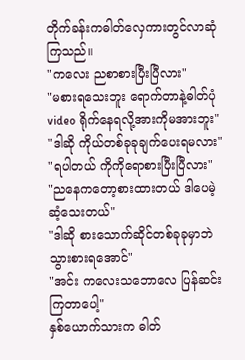တိုက်ခန်းကဓါတ်လှေကားတွင်လာဆုံကြသည်။
"ကလေး ညစာစားပြီးပြီလား"
"မစားရသေးဘူး ရောက်တာနဲ့ဓါတ်ပုံ video ရိုက်နေရလို့အားကိုမအားဘူး"
"ဒါဆို ကိုယ်တစ်ခုခုချက်ပေးရမလား"
"ရပါတယ် ကိုကိုရောစားပြီးပြီလား"
"ညနေကတော့စားထားတယ် ဒါပေမဲ့ဆံ့သေးတယ်"
"ဒါဆို စားသောက်ဆိုင်တစ်ခုခုမှာဘဲသွားစားရအောင်"
"အင်း ကလေးသဘောလေ ပြန်ဆင်းကြတာပေါ့"
နှစ်ယောက်သားက ဓါတ်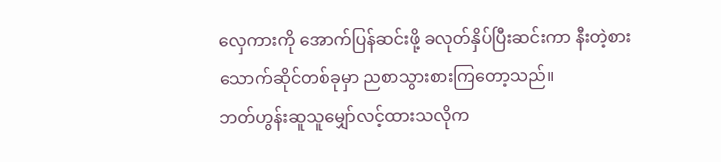လှေကားကို အောက်ပြန်ဆင်းဖို့ ခလုတ်နှိပ်ပြီးဆင်းကာ နီးတဲ့စားသောက်ဆိုင်တစ်ခုမှာ ညစာသွားစားကြတော့သည်။
ဘတ်ဟွန်းဆူသူမျှော်လင့်ထားသလိုက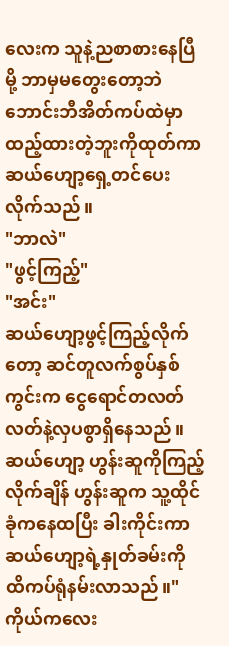လေးက သူနဲ့ညစာစားနေပြီမို့ ဘာမှမတွေးတော့ဘဲ ဘောင်းဘီအိတ်ကပ်ထဲမှာထည့်ထားတဲ့ဘူးကိုထုတ်ကာ ဆယ်ဟျော့ရှေ့တင်ပေးလိုက်သည်။
"ဘာလဲ"
"ဖွင့်ကြည့်"
"အင်း"
ဆယ်ဟျော့ဖွင့်ကြည့်လိုက်တော့ ဆင်တူလက်စွပ်နှစ်ကွင်းက ငွေရောင်တလတ်လတ်နဲ့လှပစွာရှိနေသည်။
ဆယ်ဟျော့ ဟွန်းဆူကိုကြည့်လိုက်ချိန် ဟွန်းဆူက သူ့ထိုင်ခုံကနေထပြီး ခါးကိုင်းကာ
ဆယ်ဟျော့ရဲ့နှုတ်ခမ်းကို ထိကပ်ရုံနမ်းလာသည်။"ကိုယ်ကလေး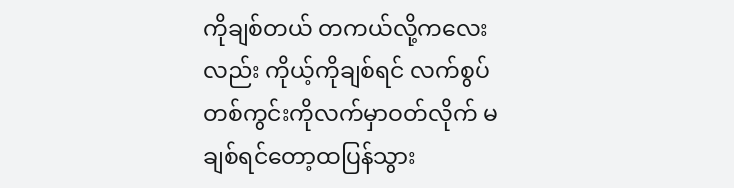ကိုချစ်တယ် တကယ်လို့ကလေးလည်း ကိုယ့်ကိုချစ်ရင် လက်စွပ်တစ်ကွင်းကိုလက်မှာဝတ်လိုက် မချစ်ရင်တော့ထပြန်သွား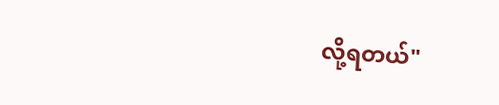လို့ရတယ်"